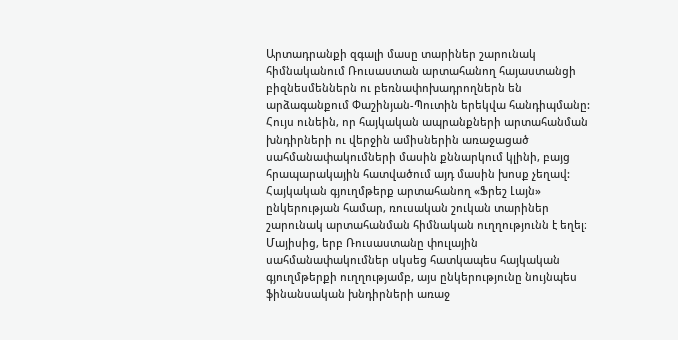Արտադրանքի զգալի մասը տարիներ շարունակ հիմնականում Ռուսաստան արտահանող հայաստանցի բիզնեսմեններն ու բեռնափոխադրողներն են արձագանքում Փաշինյան-Պուտին երեկվա հանդիպմանը: Հույս ունեին, որ հայկական ապրանքների արտահանման խնդիրների ու վերջին ամիսներին առաջացած սահմանափակումների մասին քննարկում կլինի, բայց հրապարակային հատվածում այդ մասին խոսք չեղավ:
Հայկական գյուղմթերք արտահանող «Ֆրեշ Լայն» ընկերության համար, ռուսական շուկան տարիներ շարունակ արտահանման հիմնական ուղղությունն է եղել։ Մայիսից, երբ Ռուսաստանը փուլային սահմանափակումներ սկսեց հատկապես հայկական գյուղմթերքի ուղղությամբ, այս ընկերությունը նույնպես ֆինանսական խնդիրների առաջ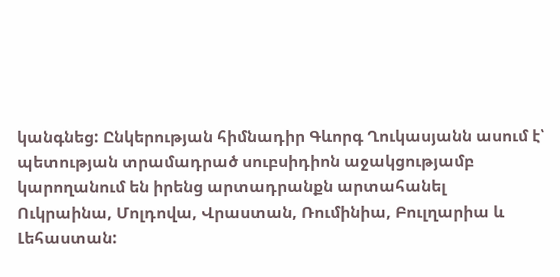կանգնեց: Ընկերության հիմնադիր Գևորգ Ղուկասյանն ասում է՝ պետության տրամադրած սուբսիդիոն աջակցությամբ կարողանում են իրենց արտադրանքն արտահանել Ուկրաինա, Մոլդովա, Վրաստան, Ռումինիա, Բուլղարիա և Լեհաստան: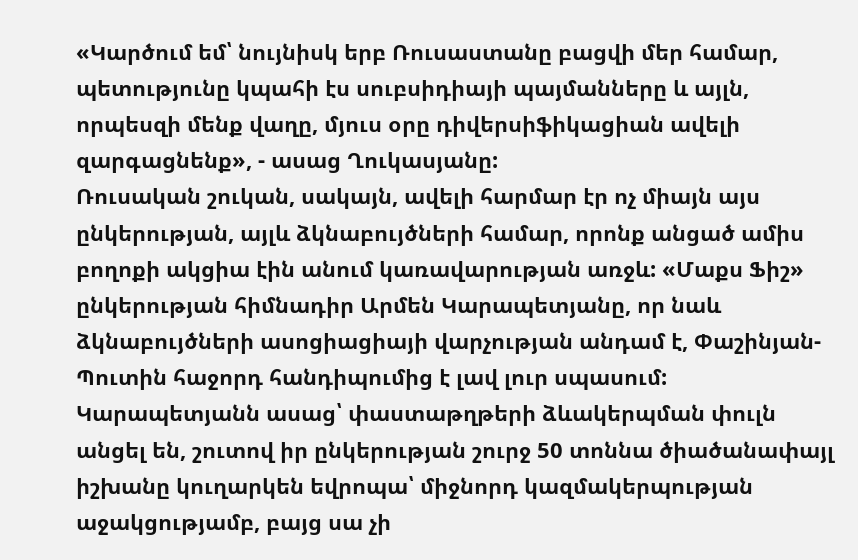«Կարծում եմ՝ նույնիսկ երբ Ռուսաստանը բացվի մեր համար, պետությունը կպահի էս սուբսիդիայի պայմանները և այլն, որպեսզի մենք վաղը, մյուս օրը դիվերսիֆիկացիան ավելի զարգացնենք», - ասաց Ղուկասյանը:
Ռուսական շուկան, սակայն, ավելի հարմար էր ոչ միայն այս ընկերության, այլև ձկնաբույծների համար, որոնք անցած ամիս բողոքի ակցիա էին անում կառավարության առջև: «Մաքս Ֆիշ» ընկերության հիմնադիր Արմեն Կարապետյանը, որ նաև ձկնաբույծների ասոցիացիայի վարչության անդամ է, Փաշինյան-Պուտին հաջորդ հանդիպումից է լավ լուր սպասում:
Կարապետյանն ասաց՝ փաստաթղթերի ձևակերպման փուլն անցել են, շուտով իր ընկերության շուրջ 50 տոննա ծիածանափայլ իշխանը կուղարկեն եվրոպա՝ միջնորդ կազմակերպության աջակցությամբ, բայց սա չի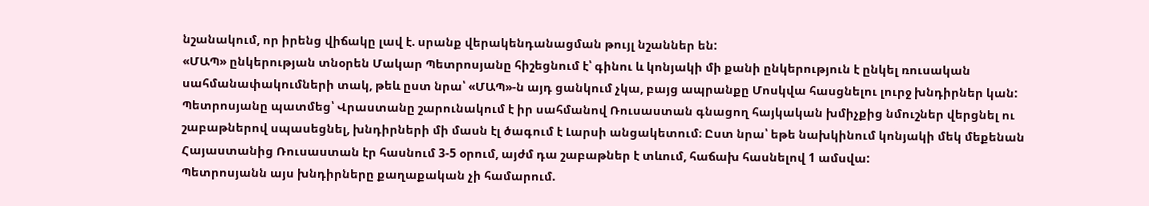նշանակում, որ իրենց վիճակը լավ է. սրանք վերակենդանացման թույլ նշաններ են:
«ՄԱՊ» ընկերության տնօրեն Մակար Պետրոսյանը հիշեցնում է՝ գինու և կոնյակի մի քանի ընկերություն է ընկել ռուսական սահմանափակումների տակ, թեև ըստ նրա՝ «ՄԱՊ»-ն այդ ցանկում չկա, բայց ապրանքը Մոսկվա հասցնելու լուրջ խնդիրներ կան:
Պետրոսյանը պատմեց՝ Վրաստանը շարունակում է իր սահմանով Ռուսաստան գնացող հայկական խմիչքից նմուշներ վերցնել ու շաբաթներով սպասեցնել, խնդիրների մի մասն էլ ծագում է Լարսի անցակետում։ Ըստ նրա՝ եթե նախկինում կոնյակի մեկ մեքենան Հայաստանից Ռուսաստան էր հասնում 3-5 օրում, այժմ դա շաբաթներ է տևում, հաճախ հասնելով 1 ամսվա:
Պետրոսյանն այս խնդիրները քաղաքական չի համարում.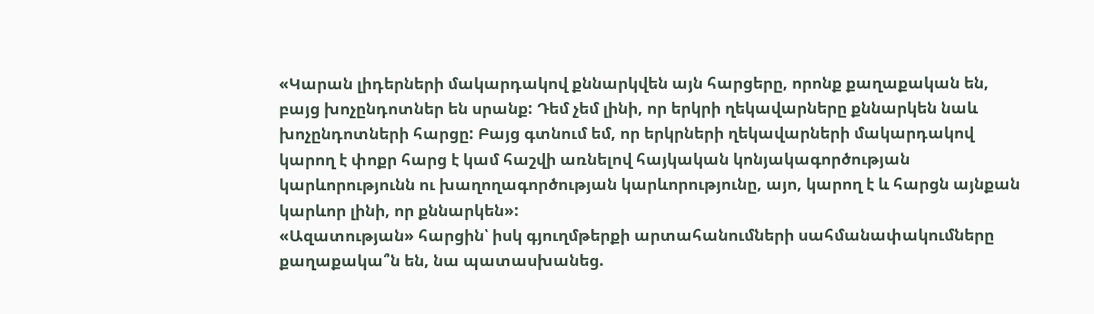«Կարան լիդերների մակարդակով քննարկվեն այն հարցերը, որոնք քաղաքական են, բայց խոչընդոտներ են սրանք: Դեմ չեմ լինի, որ երկրի ղեկավարները քննարկեն նաև խոչընդոտների հարցը: Բայց գտնում եմ, որ երկրների ղեկավարների մակարդակով կարող է փոքր հարց է կամ հաշվի առնելով հայկական կոնյակագործության կարևորությունն ու խաղողագործության կարևորությունը, այո, կարող է և հարցն այնքան կարևոր լինի, որ քննարկեն»:
«Ազատության» հարցին՝ իսկ գյուղմթերքի արտահանումների սահմանափակումները քաղաքակա՞ն են, նա պատասխանեց.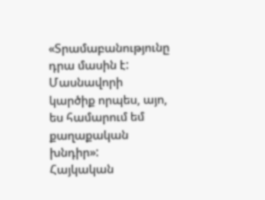«Տրամաբանությունը դրա մասին է: Մասնավորի կարծիք որպես, այո, ես համարում եմ քաղաքական խնդիր»:
Հայկական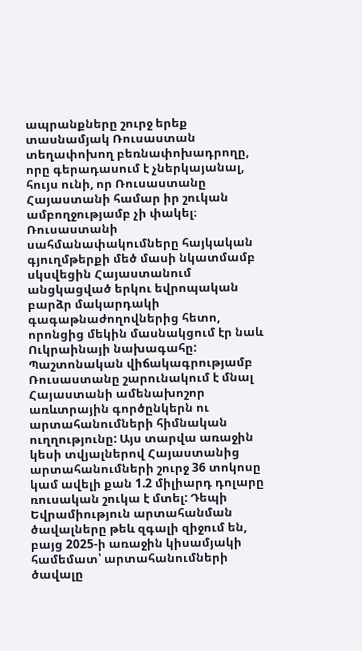ապրանքները շուրջ երեք տասնամյակ Ռուսաստան տեղափոխող բեռնափոխադրողը, որը գերադասում է չներկայանալ, հույս ունի, որ Ռուսաստանը Հայաստանի համար իր շուկան ամբողջությամբ չի փակել։
Ռուսաստանի սահմանափակումները հայկական գյուղմթերքի մեծ մասի նկատմամբ սկսվեցին Հայաստանում անցկացված երկու եվրոպական բարձր մակարդակի գագաթնաժողովներից հետո, որոնցից մեկին մասնակցում էր նաև Ուկրաինայի նախագահը:
Պաշտոնական վիճակագրությամբ Ռուսաստանը շարունակում է մնալ Հայաստանի ամենախոշոր առևտրային գործընկերն ու արտահանումների հիմնական ուղղությունը: Այս տարվա առաջին կեսի տվյալներով Հայաստանից արտահանումների շուրջ 36 տոկոսը կամ ավելի քան 1.2 միլիարդ դոլարը ռուսական շուկա է մտել: Դեպի Եվրամիություն արտահանման ծավալները թեև զգալի զիջում են, բայց 2025-ի առաջին կիսամյակի համեմատ՝ արտահանումների ծավալը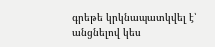գրեթե կրկնապատկվել է՝ անցնելով կես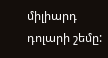միլիարդ դոլարի շեմը: